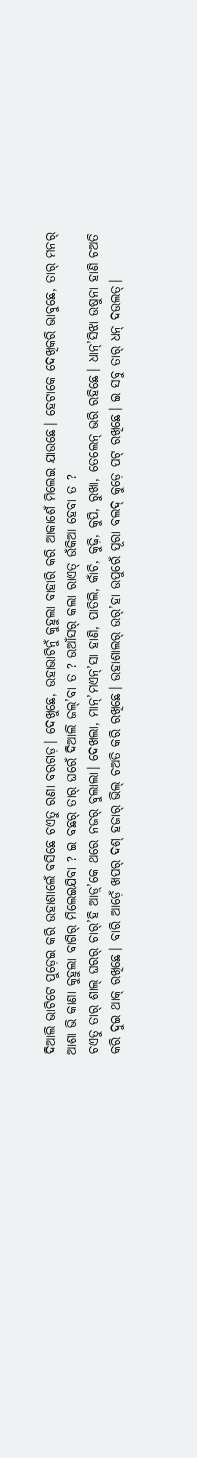ଦିଆଲି ଭାଟିଟେ ପୁଡ଼େଇ କରି ଉହାଶାଲେଁ ବସିଛେ ଚଏତୁ ରଣା ବରଗଡ଼। ଦେଖୁଛେ, ଉହାଭାଟିନୁଁ କୁହୁଲା ବାହାରି କରି ଆକାଶେଁ ମିଲେଇ ଯାଉଛେ। ହେଟାକେ ଦେଖିକରି ଭାବୁଛେ, ତାର୍ ମନର୍ ଆଶା ଭି କାଣା କୁହୁଲା ବାଗିର୍ ମିଲେଇଯିବା ? ଇ ବଛର୍ ତାର୍ ଘରେଁ ଦିଆଲି ଜଲ୍’ବା ତ ? ଉଆଁସର୍ କଲା ରାଏତ୍ ଉଁକିଆ ହେବା ତ ?
ଚଏତୁ ତାର୍ ଶାଲ୍ ଘରର୍ ଚାର୍’ହି ଆଡ଼୍’କେ ଥରେ ନଜର୍ ବୁଲାଲା। ଦେଖଲା, ମାନ୍’ମଏନ୍’ସା ହାଣି, ପାତିଲି, କାଁଚି, କୁଢ଼ି, କୁପି, ରୁଖା, ତେଲେନ୍ ଭରି ରହିଛେ। ଧାନ୍’ସିଝା ଉଷୁନା ହାଣି ଚଅତି କରି ଦୁଇ ଥାକ୍ ରଖିଛେ। ବାରି ଆଡ଼େଁ ଖପର୍ ଦଶ୍ ହଜାର୍ ଭିଲ୍ ଚଅତି କରି ରଖିଛେ। ଉହାଶାଲର୍ ଉର୍’ହା ଉପୁରେଁ ପୂରା ବଲଦ୍ କୁଡ଼େ ପଟ୍ ରଖିଛେ। ଇ ସବୁ ତାର୍ ଧନ୍ ଦଉଲତ୍।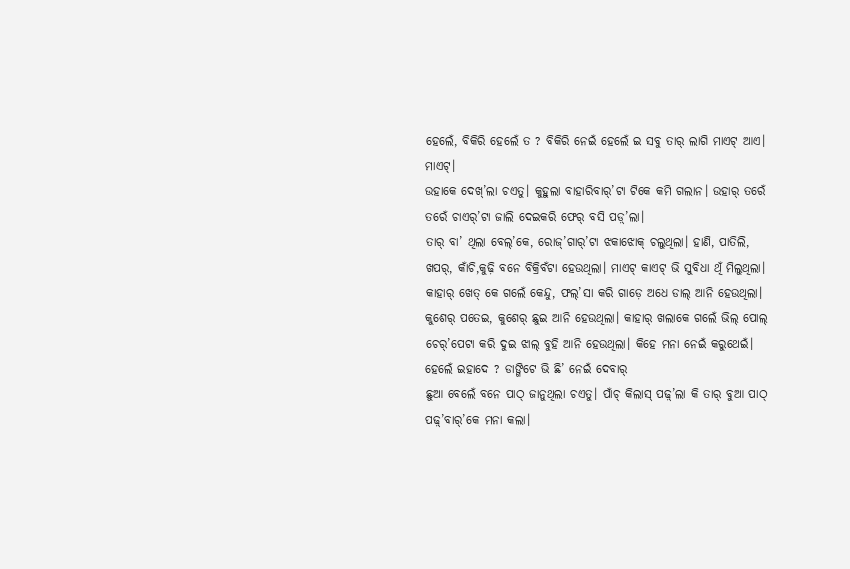ହେଲେଁ, ବିକିରି ହେଲେଁ ତ ? ବିକିରି ନେଇଁ ହେଲେଁ ଇ ସବୁ ତାର୍ ଲାଗି ମାଏଟ୍ ଆଏ। ମାଏଟ୍।
ଉହାକେ ଦେଖ୍’ଲା ଚଏତୁ। କୁହୁଲା ବାହାରିବାର୍’ଟା ଟିକେ କମି ଗଲାନ। ଉହାର୍ ତରେଁ ତରେଁ ଚାଏର୍’ଟା ଜାଲି ଦେଇକରି ଫେର୍ ବସି ପଡ଼୍’ଲା।
ତାର୍ ବା’ ଥିଲା ବେଲ୍’କେ, ରୋଜ୍’ଗାର୍’ଟା ଝକାଝୋକ୍ ଚଲୁଥିଲା। ହାଣି, ପାତିଲି, ଖପର୍, କାଁଚି,କୁଢ଼ି ବନେ ବିକ୍ରିବଁଟା ହେଉଥିଲା। ମାଏଟ୍ କାଏଟ୍ ଭି ସୁବିଧା ଥିଁ ମିଲୁଥିଲା। କାହାର୍ ଖେତ୍ କେ ଗଲେଁ କେନ୍ଦୁ, ଫଲ୍’ସା କରି ଗାଡ଼େ ଅଧେ ଡାଲ୍ ଆନି ହେଉଥିଲା। କୁଶେର୍ ପତେଇ, କୁଶେର୍ ଛୁଇ ଆନି ହେଉଥିଲା। କାହାର୍ ଖଲାକେ ଗଲେଁ ଭିଲ୍ ପୋଲ୍ ଚେର୍’ପେଟା କରି ଦୁଇ ଝାଲ୍ ବୁହି ଆନି ହେଉଥିଲା। କିହେ ମନା ନେଇଁ କରୁଥେଇଁ। ହେଲେଁ ଇହାଦେ ? ଡାଙ୍ଗିଟେ ଭି ଛି’ ନେଇଁ ଦେବାର୍
ଛୁଆ ବେଲେଁ ବନେ ପାଠ୍ ଜାନୁଥିଲା ଚଏତୁ। ପାଁଚ୍ କିଲାସ୍ ପଢ଼୍’ଲା କି ତାର୍ ବୁଆ ପାଠ୍ ପଢ଼୍’ବାର୍’କେ ମନା କଲା।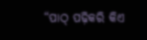“ପାଠ୍ ପଢ଼ିକରି କିଏ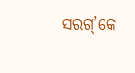ସରଗ୍’କେ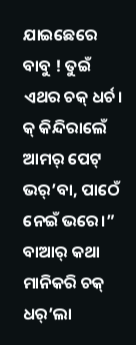ଯାଇଛେରେ ବାବୁ ! ତୁଇଁ ଏଥର ଚକ୍ ଧର୍ଚ। କ୍ କିନ୍ଦିରାଲେଁ ଆମର୍ ପେଟ୍ ଭର୍’ବା, ପାଠେଁ ନେଇଁ ଭରେ।” ବାଆର୍ କଥା ମାନିକରି ଚକ୍ ଧର୍’ଲା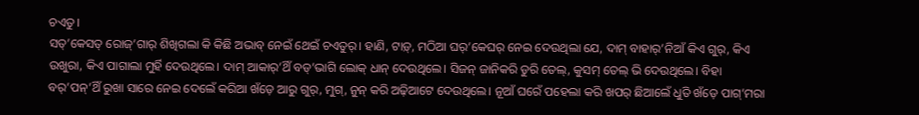ଚଏତୁ।
ସତ୍’କେସତ୍ ରୋଜ୍’ଗାର୍ ଶିଖିଗଲା କି କିଛି ଅଭାବ୍ ନେଇଁ ଥେଇଁ ଚଏତୁର୍। ହାଣି, ଟାଡ଼୍, ମଠିଆ ଘର୍’କେଘର୍ ନେଇ ଦେଉଥିଲା ଯେ, ଦାମ୍ ବାହାର୍’ନିଆଁ କିଏ ଗୁର୍, କିଏ ଉଖୁରା, କିଏ ପାଗାଲା ମୁର୍ହି ଦେଉଥିଲେ। ଦାମ୍ ଆକାର୍’ଥିଁ ବଡ୍’ଭାଗି ଲୋକ୍ ଧାନ୍ ଦେଉଥିଲେ। ସିଜନ୍ ଜାନିକରି ଡୁରି ତେଲ୍, କୁସମ୍ ତେଲ୍ ଭି ଦେଉଥିଲେ। ବିହା ବର୍’ପନ୍’ଥିଁ ରୁଖା ସାରେ ନେଇ ଦେଲେଁ କରିଆ ଖଁଡ଼େ ଆରୁ ଗୁର୍, ମୁଗ୍, ନୁନ୍ କରି ଅଢ଼ିଆଟେ ଦେଉଥିଲେ। ନୂଆଁ ଘରେଁ ପହେଲା କରି ଖପର୍ ଛିଆଲେଁ ଧୁତି ଖଁଡ଼େ ପାଗ୍’ମରା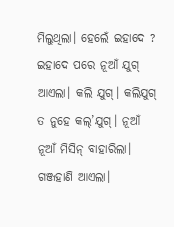ମିଲୁଥିଲା। ହେଲେଁ ଇହାଦେ ?
ଇହାଦେ ପରେ ନୂଆଁ ଯୁଗ୍ ଆଏଲା। କଲି ଯୁଗ୍। କଲିଯୁଗ୍ ତ ନୁହେ କଲ୍’ଯୁଗ୍। ନୂଆଁ ନୂଆଁ ମିସିନ୍ ବାହାରିଲା। ଗଞ୍ଜହାଣି ଆଏଲା।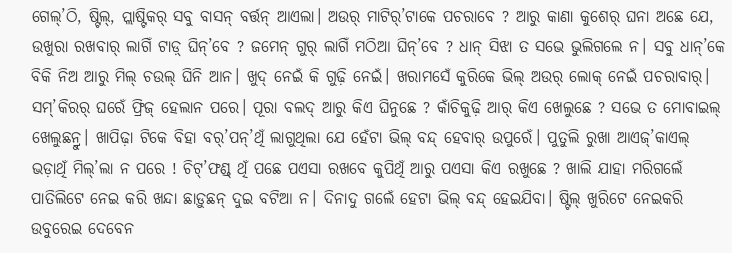ଗେଲ୍’ଠି, ଷ୍ଟିଲ୍, ପ୍ଲାଷ୍ଟିକର୍ ସବୁ ବାସନ୍ ବର୍ତ୍ତନ୍ ଆଏଲା। ଅଉର୍ ମାଟିର୍’ଟାକେ ପଚରାବେ ? ଆରୁ କାଣା କୁଶେର୍ ଘନା ଅଛେ ଯେ, ଉଖୁରା ରଖବାର୍ ଲାଗିଁ ଟାଡ଼୍ ଘିନ୍’ବେ ? ଜମେନ୍ ଗୁର୍ ଲାଗିଁ ମଠିଆ ଘିନ୍’ବେ ? ଧାନ୍ ସିଝା ତ ସଭେ ଭୁଲିଗଲେ ନ। ସବୁ ଧାନ୍’କେ ବିକି ନିଅ ଆରୁ ମିଲ୍ ଚଉଲ୍ ଘିନି ଆନ। ଖୁଦ୍ ନେଇଁ କି ଗୁଢ଼ି ନେଇଁ। ଖରାମସେଁ କୁରିକେ ଭିଲ୍ ଅଉର୍ ଲୋକ୍ ନେଇଁ ପଚରାବାର୍। ସମ୍’କିରର୍ ଘରେଁ ଫ୍ରିଜ୍ ହେଲାନ ପରେ। ପୂରା ବଲଦ୍ ଆରୁ କିଏ ଘିନୁଛେ ? କାଁଚିକୁଢ଼ି ଆର୍ କିଏ ଖେଲୁଛେ ? ସଭେ ତ ମୋବାଇଲ୍ ଖେଲୁଛନ୍ରୁ। ଖାପିଢ଼ା ଟିକେ ବିହା ବର୍’ପନ୍’ଥିଁ ଲାଗୁଥିଲା ଯେ ହେଁଟା ଭିଲ୍ ବନ୍ଦ୍ ହେବାର୍ ଉପୁରେଁ। ପୁତୁଲି ରୁଖା ଆଏଜ୍’କାଏଲ୍ ଭଡ଼ାଥିଁ ମିଲ୍’ଲା ନ ପରେ ! ଚିଟ୍’ଫଣ୍ଡ୍ ଥିଁ ପଛେ ପଏସା ରଖବେ କୁପିଥିଁ ଆରୁ ପଏସା କିଏ ରଖୁଛେ ? ଖାଲି ଯାହା ମରିଗଲେଁ ପାତିଲିଟେ ନେଇ କରି ଖନ୍ଦା ଛାଡ଼ୁଛନ୍ ଦୁଇ ବଟିଆ ନ। ଦିନାଦୁ ଗଲେଁ ହେଟା ଭିଲ୍ ବନ୍ଦ୍ ହେଇଯିବା। ଷ୍ଟିଲ୍ ଖୁରିଟେ ନେଇକରି ଉବୁରେଇ ଦେବେନ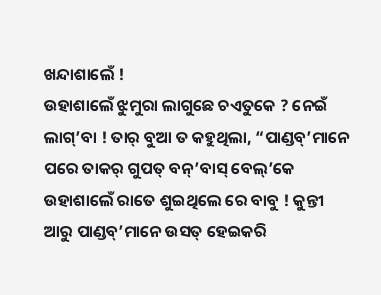ଖନ୍ଦାଶାଲେଁ !
ଉହାଶାଲେଁ ଝୁମୁରା ଲାଗୁଛେ ଚଏତୁକେ ? ନେଇଁ ଲାଗ୍’ବା ! ତାର୍ ବୁଆ ତ କହୁଥିଲା, “ପାଣ୍ଡବ୍’ମାନେ ପରେ ତାକର୍ ଗୁପତ୍ ବନ୍’ବାସ୍ ବେଲ୍’କେ ଉହାଶାଲେଁ ରାତେ ଶୁଇଥିଲେ ରେ ବାବୁ ! କୁନ୍ତୀ ଆରୁ ପାଣ୍ଡବ୍’ମାନେ ଉସତ୍ ହେଇକରି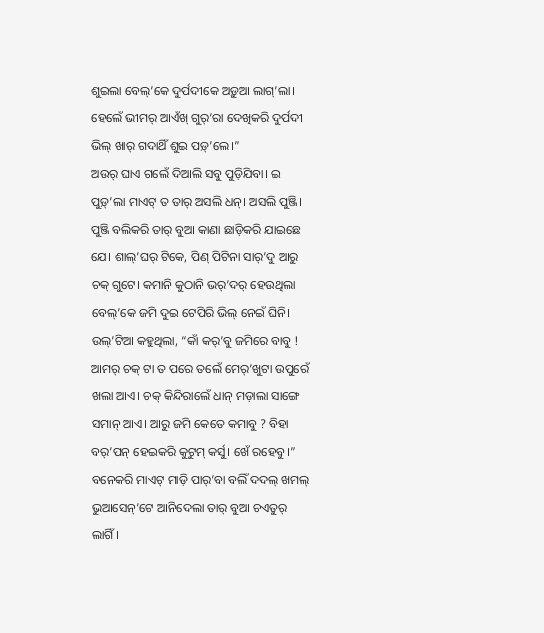ଶୁଇଲା ବେଲ୍’କେ ଦୁର୍ପଦୀକେ ଅଡ଼ୁଆ ଲାଗ୍’ଲା। ହେଲେଁ ଭୀମର୍ ଆଏଁଖ୍ ଗୁର୍’ରା ଦେଖିକରି ଦୁର୍ପଦୀ ଭିଲ୍ ଖାର୍ ଗଦାଥିଁ ଶୁଇ ପଡ଼୍’ଲେ।”
ଅଉର୍ ଘାଏ ଗଲେଁ ଦିଆଲି ସବୁ ପୁଡ଼ିଯିବା। ଇ ପୁଡ଼୍’ଲା ମାଏଟ୍ ତ ତାର୍ ଅସଲି ଧନ୍। ଅସଲି ପୁଞ୍ଜି। ପୁଞ୍ଜି ବଲିକରି ତାର୍ ବୁଆ କାଣା ଛାଡ଼ିକରି ଯାଇଛେ ଯେ। ଶାଲ୍’ଘର୍ ଟିକେ, ପିଣ୍ ପିଟିନା ସାର୍’ଦୁ ଆରୁ ଚକ୍ ଗୁଟେ। କମାନି କୁଠାନି ଭର୍’ଦର୍ ହେଉଥିଲା ବେଲ୍’କେ ଜମି ଦୁଇ ଟେପିରି ଭିଲ୍ ନେଇଁ ଘିନି। ଉଲ୍’ଟିଆ କହୁଥିଲା, “କାଁ କର୍’ବୁ ଜମିରେ ବାବୁ ! ଆମର୍ ଚକ୍ ଟା ତ ପରେ ତଲେଁ ମେର୍’ଖୁଟା ଉପୁରେଁ ଖଲା ଆଏ। ଚକ୍ କିନ୍ଦିରାଲେଁ ଧାନ୍ ମଡ଼ାଲା ସାଙ୍ଗେ ସମାନ୍ ଆଏ। ଆରୁ ଜମି କେତେ କମାବୁ ? ବିହା ବର୍’ପନ୍ ହେଇକରି କୁଟୁମ୍ କର୍ସୁ। ଖେଁ ରହେବୁ।”
ବନେକରି ମାଏଟ୍ ମାଡ଼ି ପାର୍’ବା ବଲିଁ ଦଦଲ୍ ଖମଲ୍ ଭୁଆସେନ୍’ଟେ ଆନିଦେଲା ତାର୍ ବୁଆ ଚଏତୁର୍ ଲାଗିଁ।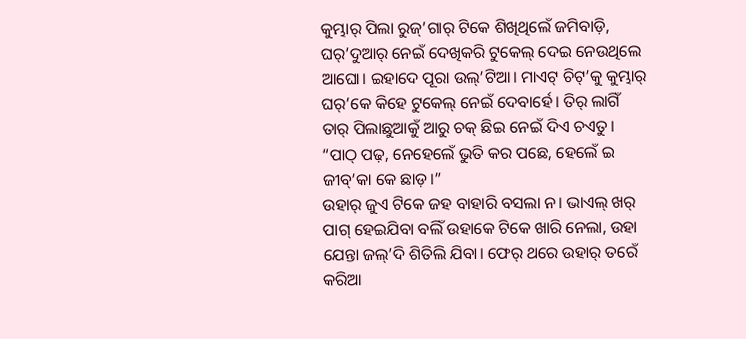କୁମ୍ଭାର୍ ପିଲା ରୁଜ୍’ଗାର୍ ଟିକେ ଶିଖିଥିଲେଁ ଜମିବାଡ଼ି, ଘର୍’ଦୁଆର୍ ନେଇଁ ଦେଖିକରି ଟୁକେଲ୍ ଦେଇ ନେଉଥିଲେ ଆଘୋ। ଇହାଦେ ପୂରା ଉଲ୍’ଟିଆ। ମାଏଟ୍ ଚିଟ୍’କୁ କୁମ୍ଭାର୍ ଘର୍’କେ କିହେ ଟୁକେଲ୍ ନେଇଁ ଦେବାର୍ହେ। ତିର୍ ଲାଗିଁ ତାର୍ ପିଲାଛୁଆକୁଁ ଆରୁ ଚକ୍ ଛିଇ ନେଇଁ ଦିଏ ଚଏତୁ। “ପାଠ୍ ପଢ଼, ନେହେଲେଁ ଭୁତି କର ପଛେ, ହେଲେଁ ଇ ଜୀବ୍’କା କେ ଛାଡ଼।”
ଉହାର୍ ଜୁଏ ଟିକେ ଜହ ବାହାରି ବସଲା ନ। ଭାଏଲ୍ ଖର୍ ପାଗ୍ ହେଇଯିବା ବଲିଁ ଉହାକେ ଟିକେ ଖାରି ନେଲା, ଉହା ଯେନ୍ତା ଜଲ୍’ଦି ଶିତିଲି ଯିବା। ଫେର୍ ଥରେ ଉହାର୍ ତରେଁ କରିଆ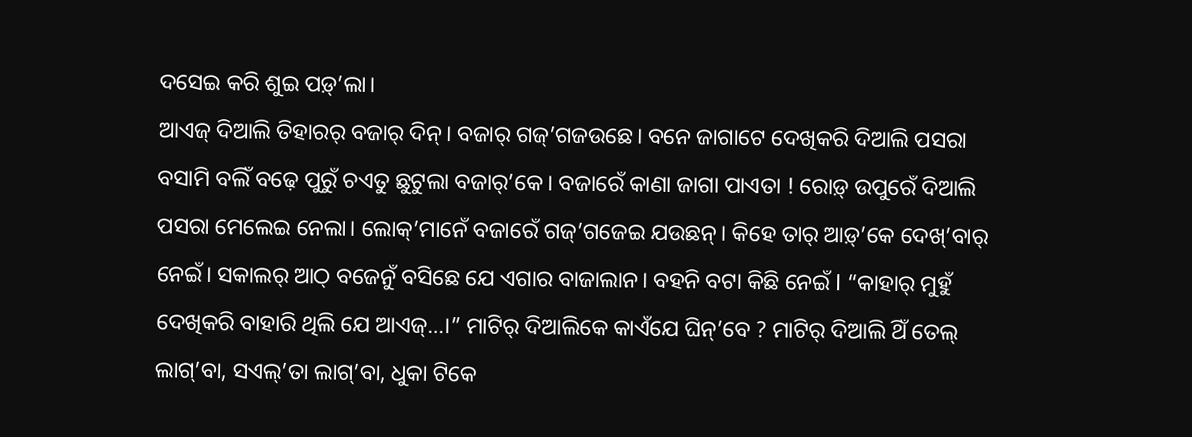ଦସେଇ କରି ଶୁଇ ପଡ଼୍’ଲା।
ଆଏଜ୍ ଦିଆଲି ତିହାରର୍ ବଜାର୍ ଦିନ୍। ବଜାର୍ ଗଜ୍’ଗଜଉଛେ। ବନେ ଜାଗାଟେ ଦେଖିକରି ଦିଆଲି ପସରା ବସାମି ବଲିଁ ବଢ଼େ ପୁରୁଁ ଚଏତୁ ଛୁଟୁଲା ବଜାର୍’କେ। ବଜାରେଁ କାଣା ଜାଗା ପାଏତା ! ରୋଡ଼୍ ଉପୁରେଁ ଦିଆଲି ପସରା ମେଲେଇ ନେଲା। ଲୋକ୍’ମାନେଁ ବଜାରେଁ ଗଜ୍’ଗଜେଇ ଯଉଛନ୍। କିହେ ତାର୍ ଆଡ଼୍’କେ ଦେଖ୍’ବାର୍ ନେଇଁ। ସକାଲର୍ ଆଠ୍ ବଜେନୁଁ ବସିଛେ ଯେ ଏଗାର ବାଜାଲାନ। ବହନି ବଟା କିଛି ନେଇଁ l “କାହାର୍ ମୁହୁଁ ଦେଖିକରି ବାହାରି ଥିଲି ଯେ ଆଏଜ୍…।” ମାଟିର୍ ଦିଆଲିକେ କାଏଁଯେ ଘିନ୍’ବେ ? ମାଟିର୍ ଦିଆଲି ଥିଁ ତେଲ୍ ଲାଗ୍’ବା, ସଏଲ୍’ତା ଲାଗ୍’ବା, ଧୁକା ଟିକେ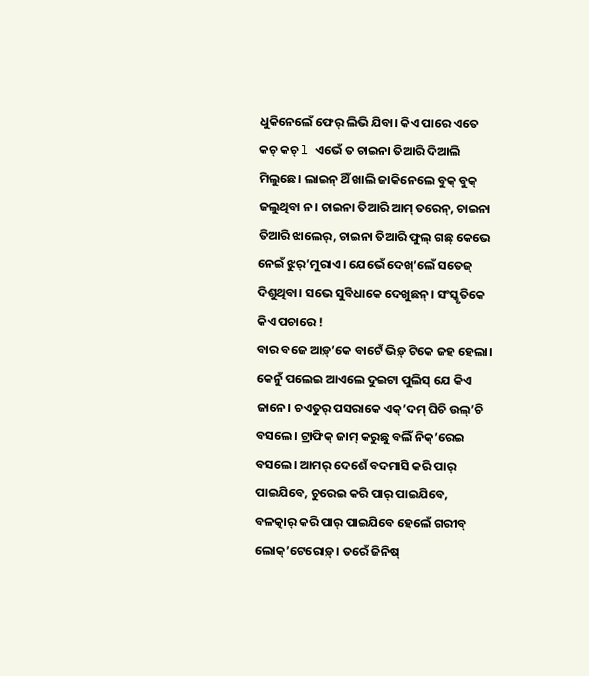ଧୁକିନେଲେଁ ଫେର୍ ଲିଭି ଯିବା। କିଏ ପାରେ ଏତେ କଚ୍ କଚ୍ l ଏଭେଁ ତ ଚାଇନା ତିଆରି ଦିଆଲି ମିଲୁଛେ। ଲାଇନ୍ ଥିଁ ଖାଲି ଜାକିନେଲେ ବୁକ୍ ବୁକ୍ ଜଲୁଥିବା ନ। ଚାଇନା ତିଆରି ଆମ୍ ତରେନ୍, ଚାଇନା ତିଆରି ଝାଲେର୍, ଚାଇନା ତିଆରି ଫୁଲ୍ ଗଛ୍ କେଭେ ନେଇଁ ଝୁର୍’ମୁରାଏ। ଯେଭେଁ ଦେଖ୍’ଲେଁ ସତେଜ୍ ଦିଶୁଥିବା। ସଭେ ସୁବିଧାକେ ଦେଖୁଛନ୍। ସଂସ୍କୃତିକେ କିଏ ପଚାରେ !
ବାର ବଜେ ଆଡ଼୍’କେ ବାଟେଁ ଭିଡ଼୍ ଟିକେ ଜହ ହେଲା। କେନୁଁ ପଲେଇ ଆଏଲେ ଦୁଇଟା ପୁଲିସ୍ ଯେ କିଏ ଜାନେ। ଚଏତୁର୍ ପସରାକେ ଏକ୍’ଦମ୍ ଘିଚି ଉଲ୍’ଚି ବସଲେ। ଟ୍ରାଫିକ୍ ଜାମ୍ କରୁଛୁ ବଲିଁ ନିକ୍’ରେଇ ବସଲେ। ଆମର୍ ଦେଶେଁ ବଦମାସି କରି ପାର୍ ପାଇଯିବେ, ଚୁରେଇ କରି ପାର୍ ପାଇଯିବେ, ବଳତ୍କାର୍ କରି ପାର୍ ପାଇଯିବେ ହେଲେଁ ଗରୀବ୍ ଲୋକ୍’ଟେରୋଡ଼୍। ତରେଁ ଜିନିଷ୍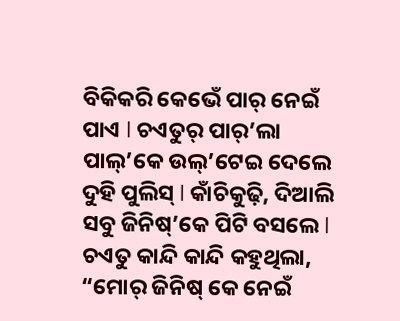ବିକିକରି କେଭେଁ ପାର୍ ନେଇଁ ପାଏ l ଚଏତୁର୍ ପାର୍’ଲା ପାଲ୍’କେ ଉଲ୍’ଟେଇ ଦେଲେ ଦୁହି ପୁଲିସ୍ l କାଁଚିକୁଢ଼ି, ଦିଆଲି ସବୁ ଜିନିଷ୍’କେ ପିଟି ବସଲେ l ଚଏତୁ କାନ୍ଦି କାନ୍ଦି କହୁଥିଲା, “ମୋର୍ ଜିନିଷ୍ କେ ନେଇଁ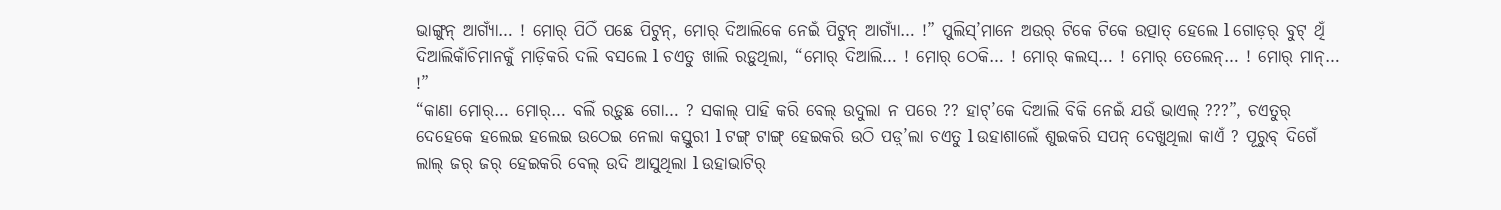ଭାଙ୍ଗୁନ୍ ଆଗ୍ଯାଁ… ! ମୋର୍ ପିଠିଁ ପଛେ ପିଟୁନ୍, ମୋର୍ ଦିଆଲିକେ ନେଇଁ ପିଟୁନ୍ ଆଗ୍ଯାଁ… !” ପୁଲିସ୍’ମାନେ ଅଉର୍ ଟିକେ ଟିକେ ଉତ୍ପାତ୍ ହେଲେ l ଗୋଡ଼ର୍ ବୁଟ୍ ଥିଁ ଦିଆଲିକାଁଚିମାନକୁଁ ମାଡ଼ିକରି ଦଲି ବସଲେ l ଚଏତୁ ଖାଲି ରଡ଼ୁଥିଲା, “ମୋର୍ ଦିଆଲି… ! ମୋର୍ ଠେକି… ! ମୋର୍ କଲସ୍… ! ମୋର୍ ତେଲେନ୍… ! ମୋର୍ ମାନ୍… !”
“କାଣା ମୋର୍… ମୋର୍… ବଲିଁ ରଡ଼ୁଛ ଗୋ… ? ସକାଲ୍ ପାହି କରି ବେଲ୍ ଉଦୁଲା ନ ପରେ ?? ହାଟ୍’କେ ଦିଆଲି ବିକି ନେଇଁ ଯଉଁ ଭାଏଲ୍ ???”, ଚଏତୁର୍ ଦେହେକେ ହଲେଇ ହଲେଇ ଉଠେଇ ନେଲା କସ୍ତୁରୀ l ଟଙ୍ଗ୍ ଟାଙ୍ଗ୍ ହେଇକରି ଉଠି ପଡ଼୍’ଲା ଚଏତୁ l ଉହାଶାଲେଁ ଶୁଇକରି ସପନ୍ ଦେଖୁଥିଲା କାଏଁ ? ପୂରୁବ୍ ଦିଗେଁ ଲାଲ୍ ଜର୍ ଜର୍ ହେଇକରି ବେଲ୍ ଉଦି ଆସୁଥିଲା l ଉହାଭାଟିର୍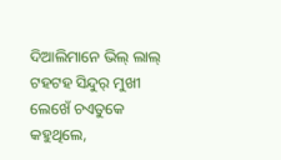ଦିଆଲିମାନେ ଭିଲ୍ ଲାଲ୍ ଟହଟହ ସିନ୍ଦୁର୍ ମୁଖୀ ଲେଖେଁ ଚଏତୁକେ କହୁଥିଲେ,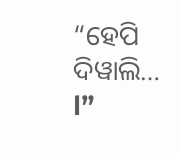“ହେପି ଦିୱାଲି… l”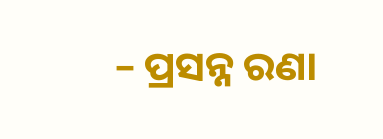– ପ୍ରସନ୍ନ ରଣା